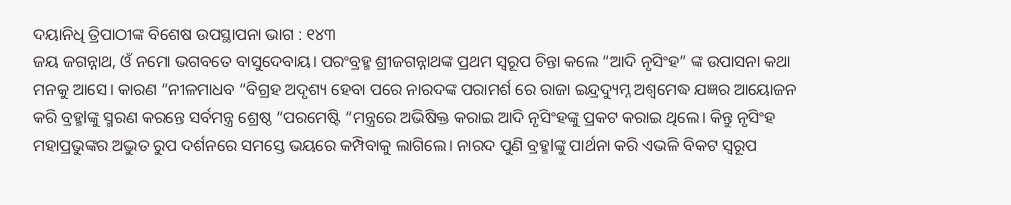ଦୟାନିଧି ତ୍ରିପାଠୀଙ୍କ ବିଶେଷ ଉପସ୍ଥାପନା ଭାଗ : ୧୪୩
ଜୟ ଜଗନ୍ନାଥ, ଓଁ ନମୋ ଭଗବତେ ବାସୁଦେବାୟ। ପରଂବ୍ରହ୍ମ ଶ୍ରୀଜଗନ୍ନାଥଙ୍କ ପ୍ରଥମ ସ୍ୱରୂପ ଚିନ୍ତା କଲେ “ଆଦି ନୃସିଂହ” ଙ୍କ ଉପାସନା କଥା ମନକୁ ଆସେ। କାରଣ “ନୀଳମାଧବ “ବିଗ୍ରହ ଅଦୃଶ୍ୟ ହେବା ପରେ ନାରଦଙ୍କ ପରାମର୍ଶ ରେ ରାଜା ଇନ୍ଦ୍ରଦ୍ୟୁମ୍ନ ଅଶ୍ଵମେଦ୍ଧ ଯଜ୍ଞର ଆୟୋଜନ କରି ବ୍ରହ୍ମlଙ୍କୁ ସ୍ମରଣ କରନ୍ତେ ସର୍ବମନ୍ତ୍ର ଶ୍ରେଷ୍ଠ “ପରମେଷ୍ଟି “ମନ୍ତ୍ରରେ ଅଭିଷିକ୍ତ କରାଇ ଆଦି ନୃସିଂହଙ୍କୁ ପ୍ରକଟ କରାଇ ଥିଲେ। କିନ୍ତୁ ନୃସିଂହ ମହାପ୍ରଭୁଙ୍କର ଅଦ୍ଭୁତ ରୁପ ଦର୍ଶନରେ ସମସ୍ତେ ଭୟରେ କମ୍ପିବାକୁ ଲାଗିଲେ। ନାରଦ ପୁଣି ବ୍ରହ୍ମlଙ୍କୁ ପାର୍ଥନା କରି ଏଭଳି ବିକଟ ସ୍ୱରୂପ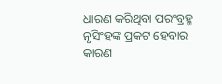ଧାରଣ କରିଥିବା ପରଂବ୍ରହ୍ମ ନୃସିଂହଙ୍କ ପ୍ରକଟ ହେବାର କାରଣ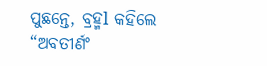ପୁଛନ୍ତେ, ବ୍ରହ୍ମl କହିଲେ “ଅବତୀର୍ଣଂ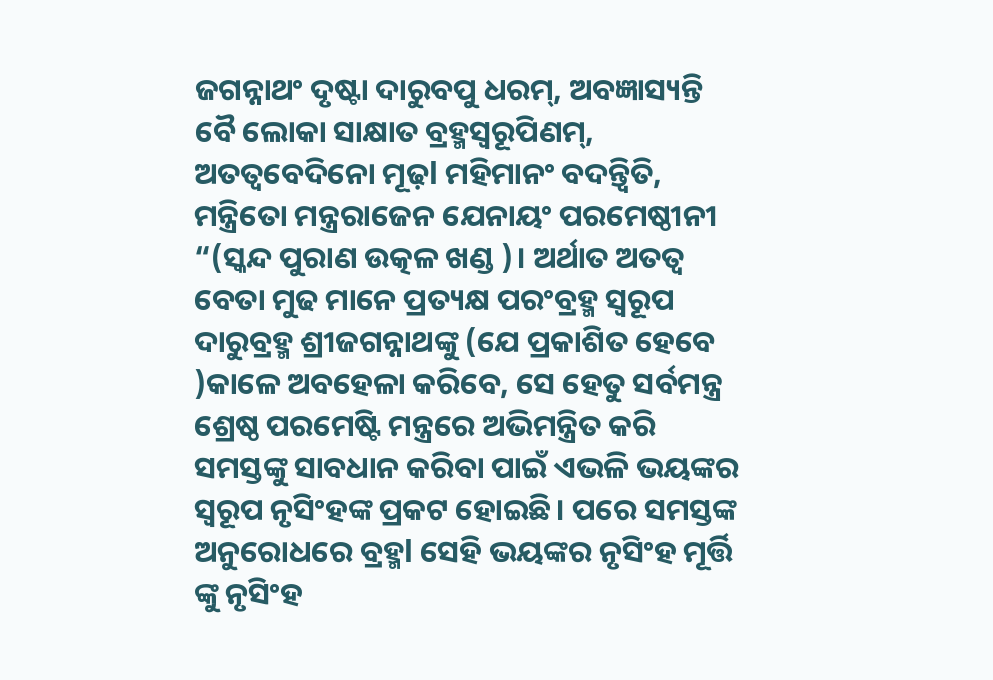ଜଗନ୍ନାଥଂ ଦୃଷ୍ଟା ଦାରୁବପୁ ଧରମ୍, ଅବଜ୍ଞାସ୍ୟନ୍ତି ବୈ ଲୋକା ସାକ୍ଷାତ ବ୍ରହ୍ମସ୍ୱରୂପିଣମ୍, ଅତତ୍ୱବେଦିନୋ ମୂଢ଼l ମହିମାନଂ ବଦନ୍ତ୍ଵିତି, ମନ୍ତ୍ରିତୋ ମନ୍ତ୍ରରାଜେନ ଯେନାୟଂ ପରମେଷ୍ଠୀନୀ “(ସ୍କନ୍ଦ ପୁରାଣ ଉତ୍କଳ ଖଣ୍ଡ )। ଅର୍ଥାତ ଅତତ୍ୱ ବେତା ମୁଢ ମାନେ ପ୍ରତ୍ୟକ୍ଷ ପରଂବ୍ରହ୍ମ ସ୍ୱରୂପ ଦାରୁବ୍ରହ୍ମ ଶ୍ରୀଜଗନ୍ନାଥଙ୍କୁ (ଯେ ପ୍ରକାଶିତ ହେବେ )କାଳେ ଅବହେଳା କରିବେ, ସେ ହେତୁ ସର୍ବମନ୍ତ୍ର ଶ୍ରେଷ୍ଠ ପରମେଷ୍ଟି ମନ୍ତ୍ରରେ ଅଭିମନ୍ତ୍ରିତ କରି ସମସ୍ତଙ୍କୁ ସାବଧାନ କରିବା ପାଇଁ ଏଭଳି ଭୟଙ୍କର ସ୍ୱରୂପ ନୃସିଂହଙ୍କ ପ୍ରକଟ ହୋଇଛି। ପରେ ସମସ୍ତଙ୍କ ଅନୁରୋଧରେ ବ୍ରହ୍ମl ସେହି ଭୟଙ୍କର ନୃସିଂହ ମୂର୍ତ୍ତି ଙ୍କୁ ନୃସିଂହ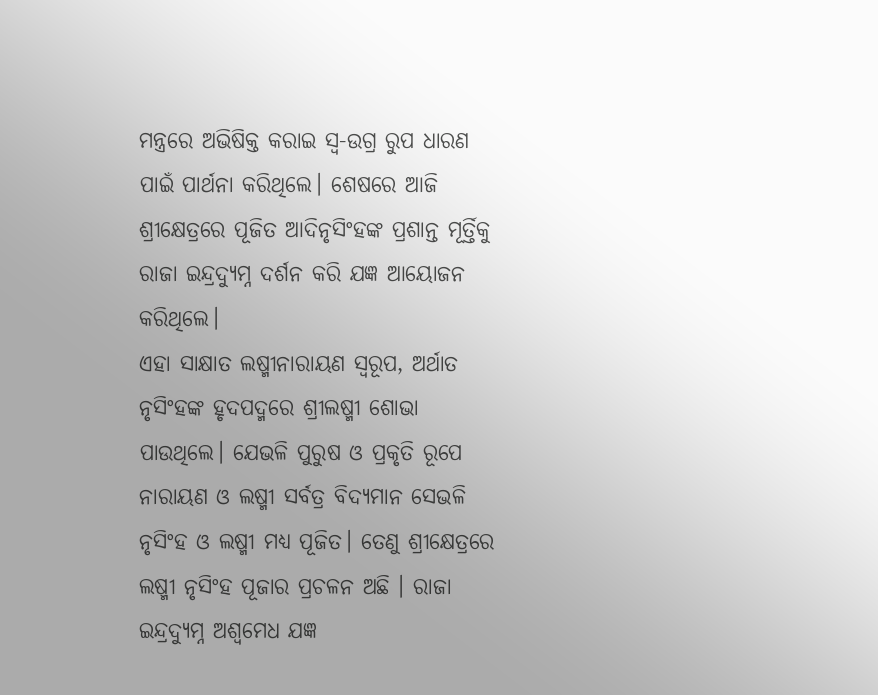ମନ୍ତ୍ରରେ ଅଭିଷିକ୍ତ କରାଇ ସ୍ଵ-ଉଗ୍ର ରୁପ ଧାରଣ ପାଇଁ ପାର୍ଥନା କରିଥିଲେ। ଶେଷରେ ଆଜି ଶ୍ରୀକ୍ଷେତ୍ରରେ ପୂଜିତ ଆଦିନୃସିଂହଙ୍କ ପ୍ରଶାନ୍ତ ମୂର୍ତ୍ତିକୁ ରାଜା ଇନ୍ଦ୍ରଦ୍ୟୁମ୍ନ ଦର୍ଶନ କରି ଯଜ୍ଞ ଆୟୋଜନ କରିଥିଲେ।
ଏହା ସାକ୍ଷାତ ଲଷ୍ମୀନାରାୟଣ ସ୍ୱରୂପ, ଅର୍ଥାତ ନୃସିଂହଙ୍କ ହୃଦପଦ୍ମରେ ଶ୍ରୀଲଷ୍ମୀ ଶୋଭା ପାଉଥିଲେ। ଯେଭଳି ପୁରୁଷ ଓ ପ୍ରକୃତି ରୂପେ ନାରାୟଣ ଓ ଲଷ୍ମୀ ସର୍ବତ୍ର ବିଦ୍ୟମାନ ସେଭଳି ନୃସିଂହ ଓ ଲଷ୍ମୀ ମଧ୍ୟ ପୂଜିତ। ତେଣୁ ଶ୍ରୀକ୍ଷେତ୍ରରେ ଲଷ୍ମୀ ନୃସିଂହ ପୂଜାର ପ୍ରଚଳନ ଅଛି । ରାଜା ଇନ୍ଦ୍ରଦ୍ୟୁମ୍ନ ଅଶ୍ୱମେଧ ଯଜ୍ଞ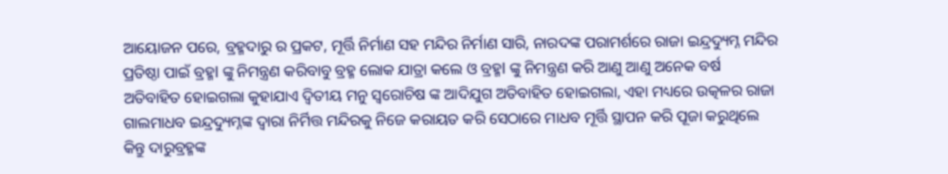ଆୟୋଜନ ପରେ, ବ୍ରହ୍ମଦାରୁ ର ପ୍ରକଟ, ମୂର୍ତ୍ତି ନିର୍ମାଣ ସହ ମନ୍ଦିର ନିର୍ମାଣ ସାରି, ନାରଦଙ୍କ ପରାମର୍ଶରେ ରାଜା ଇନ୍ଦ୍ରଦ୍ୟୁମ୍ନ ମନ୍ଦିର ପ୍ରତିଷ୍ଠା ପାଇଁ ବ୍ରହ୍ମl ଙ୍କୁ ନିମନ୍ତ୍ରଣ କରିବାବୁ ବ୍ରହ୍ମ ଲୋକ ଯାତ୍ରା କଲେ ଓ ବ୍ରହ୍ମl ଙ୍କୁ ନିମନ୍ତ୍ରଣ କରି ଆଣୁ ଆଣୁ ଅନେକ ବର୍ଷ ଅତିବାହିତ ହୋଇଗଲା କୁହାଯାଏ ଦ୍ଵିତୀୟ ମନୁ ସ୍ୱରୋଚିଷ ଙ୍କ ଆଦିଯୁଗ ଅତିବାହିତ ହୋଇଗଲା, ଏହା ମଧ୍ୟରେ ଉତ୍କଳର ରାଜା ଗାଲମାଧବ ଇନ୍ଦ୍ରଦ୍ୟୁମ୍ନଙ୍କ ଦ୍ୱାରା ନିର୍ମିତ୍ତ ମନ୍ଦିରକୁ ନିଜେ କରାୟତ କରି ସେଠାରେ ମାଧବ ମୂର୍ତ୍ତି ସ୍ଥାପନ କରି ପୂଜା କରୁଥିଲେ କିନ୍ତୁ ଦାରୁବ୍ରହ୍ମଙ୍କ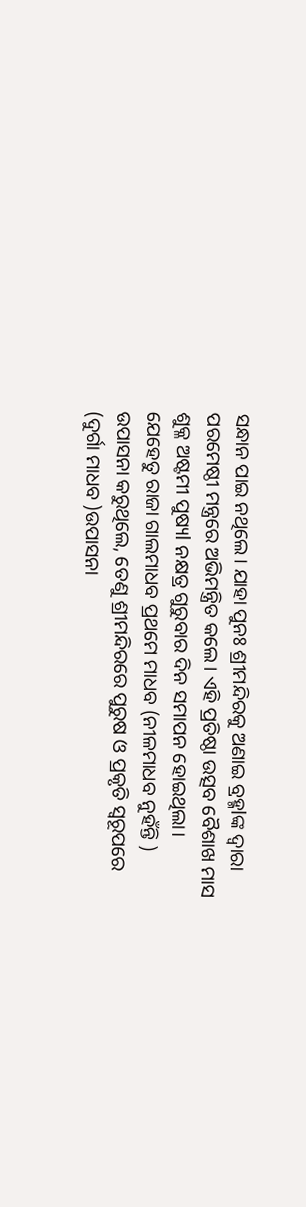ସନ୍ଧାନ ପାଇ ନଥିଲେ। ଯାହା ପୁନଃ ଶ୍ରୀମନ୍ଦିରକୁ ଅଣାଇ ବ୍ରହ୍ମlଙ୍କ ଦ୍ୱାରା ପରମେଷ୍ଠୀ ମନ୍ତ୍ରରେ ଅଭିମନ୍ତ୍ରିତ କଲେ। ଏହି ପ୍ରତିଷ୍ଠା ଉତ୍ସବ ବୈଶାଖ ମାସ ଶୁକ୍ଳ ଅଷ୍ଟମୀ ପୁଷ୍ୟl ନକ୍ଷତ୍ର ଗୁରୁବାର ଦିନ ସମାପନ ହୋଇଥିଲା।
ଯେହେତୁ ରାଜା ଗାଲମାଧବ ପ୍ରଥମେ ମାଧବ (ନୀଳମାଧବ ନୁହଁନ୍ତି ) ଉପାସନା କରୁଥିଲେ, ତେଣୁ ଶ୍ରୀମନ୍ଦିରରେ ପୁରୁଷ ଓ ପ୍ରକୃତି ସ୍ୱରୂପରେ (ଦୁର୍ଗା ମାଧବ )ଉପାସନା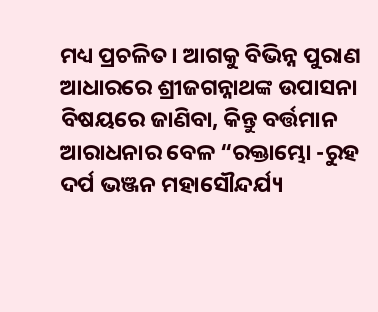ମଧ୍ୟ ପ୍ରଚଳିତ। ଆଗକୁ ବିଭିନ୍ନ ପୁରାଣ ଆଧାରରେ ଶ୍ରୀଜଗନ୍ନାଥଙ୍କ ଉପାସନା ବିଷୟରେ ଜାଣିବା, କିନ୍ତୁ ବର୍ତ୍ତମାନ ଆରାଧନାର ବେଳ “ରକ୍ତାମ୍ଭୋ -ରୁହ ଦର୍ପ ଭଞ୍ଜନ ମହାସୌନ୍ଦର୍ଯ୍ୟ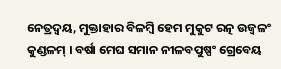ନେତ୍ରଦ୍ବୟ, ମୁକ୍ତାହାର ବିଳମ୍ବି ହେମ ମୁକୁଟ ରତ୍ନ ଉଜ୍ବଳଂ କୁଣ୍ଡଳମ୍ । ବର୍ଷା ମେଘ ସମାନ ନୀଳବପୁଷ୍ପଂ ଗ୍ରେବେୟ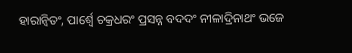ହାରାନ୍ବିତଂ, ପାର୍ଶ୍ୱେ ଚକ୍ରଧରଂ ପ୍ରସନ୍ନ ବଦଦଂ ନୀଳାଦ୍ରିନାଥଂ ଭଜେ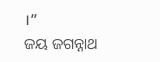।”
ଜୟ ଜଗନ୍ନାଥ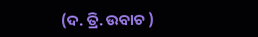(ଦ. ତ୍ରି. ଉବାଚ )